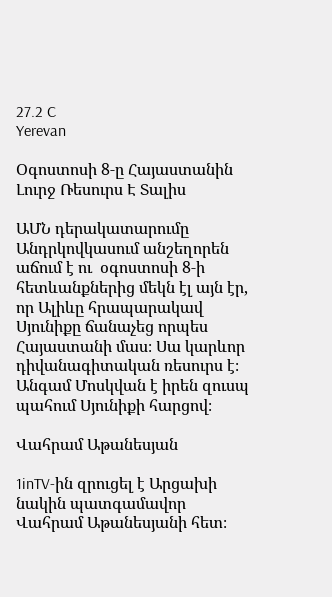27.2 C
Yerevan

Օգոստոսի 8‑ը Հայաստանին Լուրջ Ռեսուրս Է Տալիս

ԱՄՆ դերակատարումը Անդրկովկասում անշեղորեն աճում է ու  օգոստոսի 8‑ի հետևանքներից մեկն էլ այն էր, որ Ալիևը հրապարակավ Սյունիքը ճանաչեց որպես Հայաստանի մաս։ Սա կարևոր դիվանագիտական ռեսուրս է։ Անգամ Մոսկվան է իրեն զուսպ պահում Սյունիքի հարցով։

Վահրամ Աթանեսյան

1inTV-ին զրուցել է Արցախի նակին պատգամավոր Վահրամ Աթանեսյանի հետ։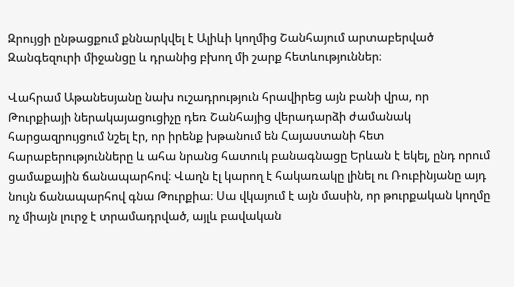Զրույցի ընթացքում քննարկվել է Ալիևի կողմից Շանհայում արտաբերված Զանգեզուրի միջանցը և դրանից բխող մի շարք հետևություններ։

Վահրամ Աթանեսյանը նախ ուշադրություն հրավիրեց այն բանի վրա, որ Թուրքիայի ներակայացուցիչը դեռ Շանհայից վերադարձի ժամանակ հարցազրույցում նշել էր, որ իրենք խթանում են Հայաստանի հետ  հարաբերությունները և ահա նրանց հատուկ բանագնացը Երևան է եկել, ընդ որում ցամաքային ճանապարհով։ Վաղն էլ կարող է հակառակը լինել ու Ռուբինյանը այդ նույն ճանապարհով գնա Թուրքիա։ Սա վկայում է այն մասին, որ թուրքական կողմը ոչ միայն լուրջ է տրամադրված, այլև բավական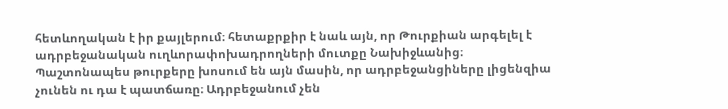հետևողական է իր քայլերում։ հետաքրքիր է նաև այն, որ Թուրքիան արգելել է ադրբեջանական ուղևորափոխադրողների մուտքը Նախիջևանից։ Պաշտոնապես թուրքերը խոսում են այն մասին, որ ադրբեջանցիները լիցենզիա չունեն ու դա է պատճառը։ Ադրբեջանում չեն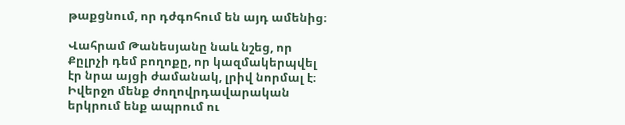թաքցնում, որ դժգոհում են այդ ամենից։

Վահրամ Թանեսյանը նաև նշեց, որ Քըլրչի դեմ բողոքը, որ կազմակերպվել էր նրա այցի ժամանակ, լրիվ նորմալ է։ Իվերջո մենք ժողովրդավարական երկրում ենք ապրում ու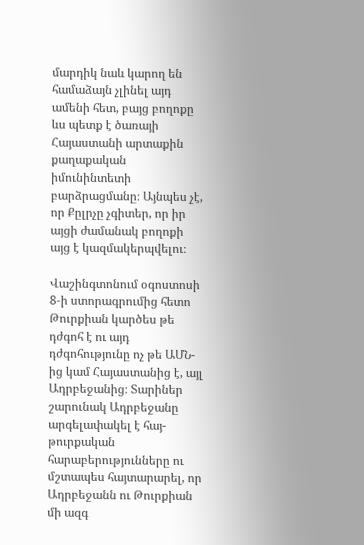մարդիկ նաև կարող են համաձայն չլինել այդ ամենի հետ, բայց բողոքը ևս պետք է ծառայի Հայաստանի արտաքին քաղաքական իմունինտետի բարձրացմանը։ Այնպես չէ, որ Քըլրչը չգիտեր, որ իր այցի ժամանակ բողոքի այց է կազմակերպվելու։

Վաշինգտոնում օգոստոսի 8‑ի ստորագրումից հետո Թուրքիան կարծես թե դժգոհ է ու այդ դժգոհությունը ոչ թե ԱՄՆ-ից կամ Հայաստանից է, այլ Ադրբեջանից։ Տարիներ շարունակ Ադրբեջանը արգելափակել է հայ-թուրքական հարաբերությունները ու մշտապես հայտարարել, որ Ադրբեջանն ու Թուրքիան մի ազգ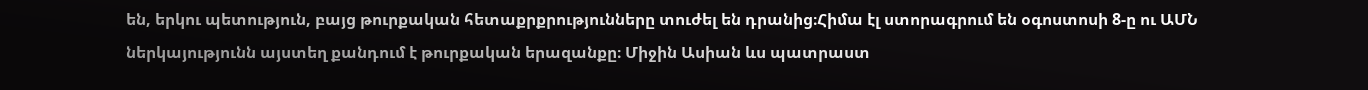են, երկու պետություն, բայց թուրքական հետաքրքրությունները տուժել են դրանից։Հիմա էլ ստորագրում են օգոստոսի 8‑ը ու ԱՄՆ ներկայությունն այստեղ քանդում է թուրքական երազանքը։ Միջին Ասիան ևս պատրաստ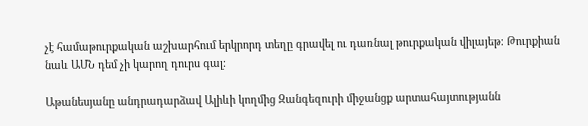չէ համաթուրքական աշխարհում երկրորդ տեղը գրավել ու դառնալ թուրքական վիլայեթ։ Թուրքիան նաև ԱՄՆ դեմ չի կարող դուրս գալ։

Աթանեսյանը անդրադարձավ Ալիևի կողմից Զանգեզուրի միջանցք արտահայտությանն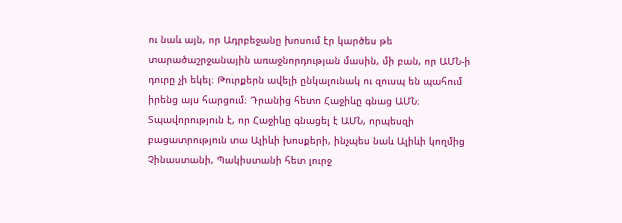ու նաև այն, որ Ադրբեջանը խոսում էր կարծես թե տարածաշրջանային առաջնորդության մասին, մի բան, որ ԱՄՆ‑ի դուրը չի եկել։ Թուրքերն ավելի ընկալունակ ու զուսպ են պահում իրենց այս հարցում։ Դրանից հետո Հաջիևը գնաց ԱՄՆ։ Տպավորություն է, որ Հաջիևը գնացել է ԱՄՆ, որպեսզի բացատրություն տա Ալիևի խոսքերի, ինչպես նաև Ալիևի կողմից Չինաստանի, Պակիստանի հետ լուրջ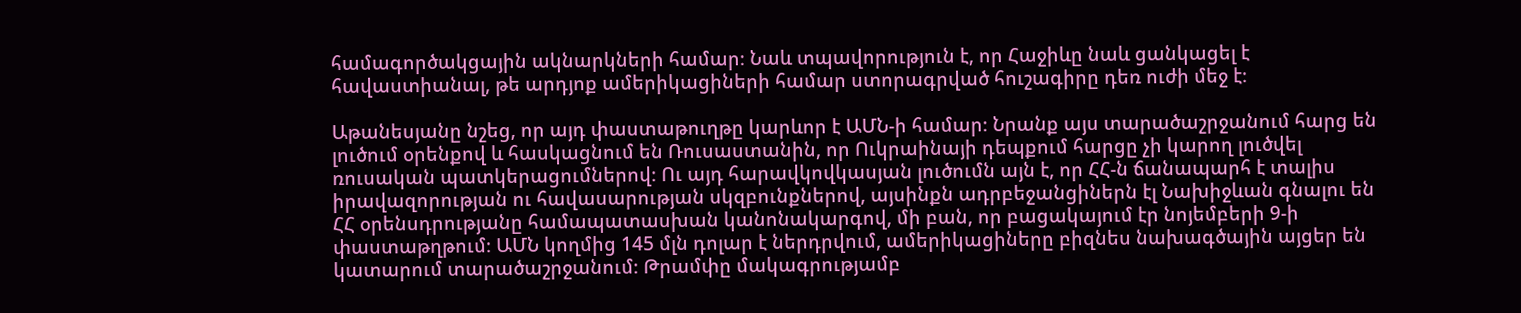համագործակցային ակնարկների համար։ Նաև տպավորություն է, որ Հաջիևը նաև ցանկացել է հավաստիանալ, թե արդյոք ամերիկացիների համար ստորագրված հուշագիրը դեռ ուժի մեջ է։

Աթանեսյանը նշեց, որ այդ փաստաթուղթը կարևոր է ԱՄՆ‑ի համար։ Նրանք այս տարածաշրջանում հարց են լուծում օրենքով և հասկացնում են Ռուսաստանին, որ Ուկրաինայի դեպքում հարցը չի կարող լուծվել ռուսական պատկերացումներով։ Ու այդ հարավկովկասյան լուծումն այն է, որ ՀՀ‑ն ճանապարհ է տալիս իրավազորության ու հավասարության սկզբունքներով, այսինքն ադրբեջանցիներն էլ Նախիջևան գնալու են ՀՀ օրենսդրությանը համապատասխան կանոնակարգով, մի բան, որ բացակայում էր նոյեմբերի 9‑ի փաստաթղթում։ ԱՄՆ կողմից 145 մլն դոլար է ներդրվում, ամերիկացիները բիզնես նախագծային այցեր են կատարում տարածաշրջանում։ Թրամփը մակագրությամբ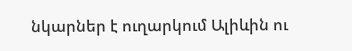նկարներ է ուղարկում Ալիևին ու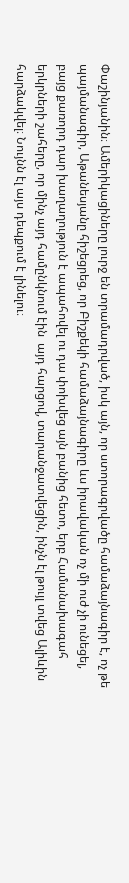Փաշինյանին։ Ամերիկացիները լուրջ են տրամադրված, իսկ այն, որ ստորագրվածը համաձայնագիր է, ոչ թե պայմանագիր, Աթանեսյանը հիշեցրեց, որ Բիշքեկի համաձայնագիրը ևս իրավական ոչ մի ուժ չի ունեցել, բայց քառորդ դար խաղաղություն է ապահովել ու դա փոխվեց այն բանից հետո, երբ Համանախագահ երկրների շահերը, որ մինչ այդ համընկնում էին  այդ հարցով, տարանջատվեցին, ինչն էլ թույլ տվեց Ալիևին հարձակվել։ Նույնն էլ այս դեպքում է լինելու։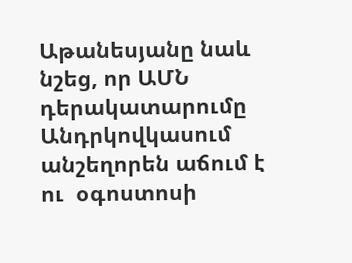Աթանեսյանը նաև նշեց, որ ԱՄՆ դերակատարումը Անդրկովկասում անշեղորեն աճում է ու  օգոստոսի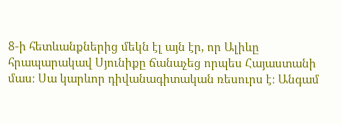8‑ի հետևանքներից մեկն էլ այն էր, որ Ալիևը հրապարակավ Սյունիքը ճանաչեց որպես Հայաստանի մաս։ Սա կարևոր դիվանագիտական ռեսուրս է։ Անգամ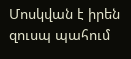Մոսկվան է իրեն զուսպ պահում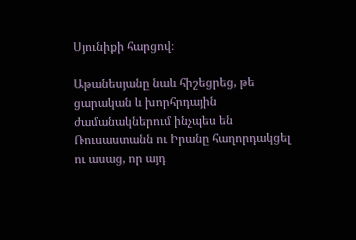Սյունիքի հարցով։

Աթանեսյանը նաև հիշեցրեց, թե ցարական և խորհրդային ժամանակներում ինչպես են Ռուսաստանն ու Իրանը հաղորդակցել ու ասաց, որ այդ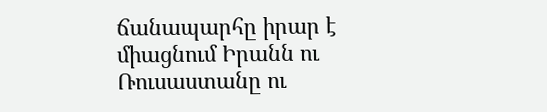ճանապարհը իրար է միացնում Իրանն ու Ռուսաստանը ու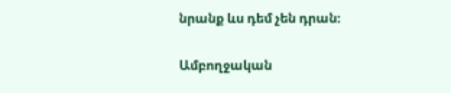նրանք ևս դեմ չեն դրան։

Ամբողջական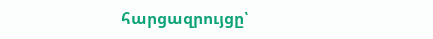հարցազրույցը՝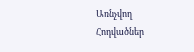Առնչվող Հոդվածներ